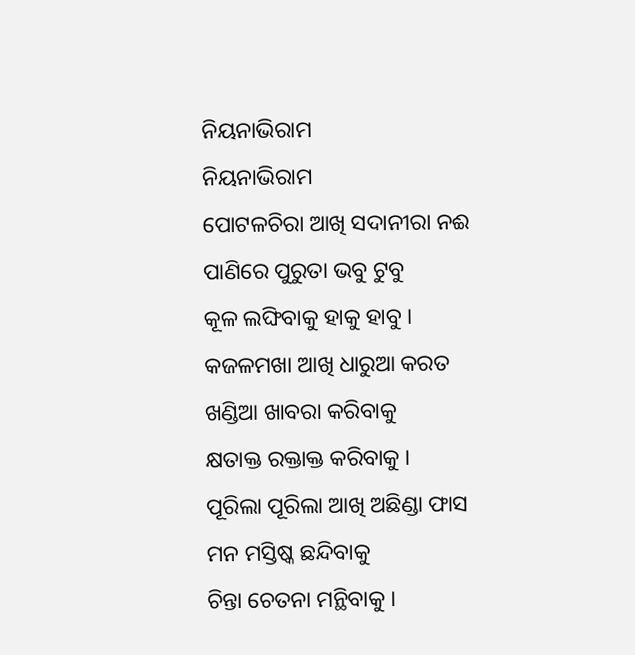ନିୟନାଭିରାମ
ନିୟନାଭିରାମ
ପୋଟଳଚିରା ଆଖି ସଦାନୀରା ନଈ
ପାଣିରେ ପୁରୁତା ଭବୁ ଟୁବୁ
କୂଳ ଲଙ୍ଘିବାକୁ ହାକୁ ହାବୁ ।
କଜଳମଖା ଆଖି ଧାରୁଆ କରତ
ଖଣ୍ଡିଆ ଖାବରା କରିବାକୁ
କ୍ଷତାକ୍ତ ରକ୍ତାକ୍ତ କରିବାକୁ ।
ପୂରିଲା ପୂରିଲା ଆଖି ଅଛିଣ୍ଡା ଫାସ
ମନ ମସ୍ତିଷ୍କ ଛନ୍ଦିବାକୁ
ଚିନ୍ତା ଚେତନା ମନ୍ଥିବାକୁ ।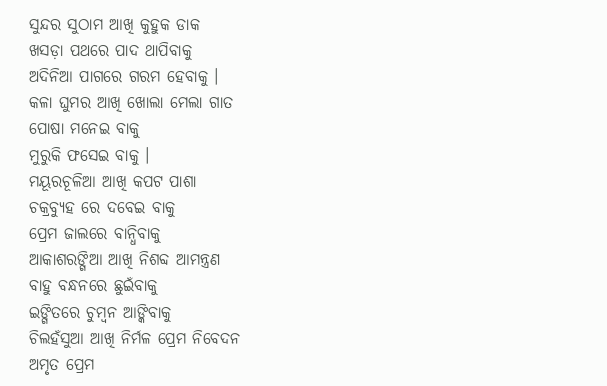ସୁନ୍ଦର ସୁଠାମ ଆଖି କୁହୁକ ଡାକ
ଖସଡ଼ା ପଥରେ ପାଦ ଥାପିବାକୁ
ଅଦିନିଆ ପାଗରେ ଗରମ ହେବାକୁ ।
କଳା ଘୁମର ଆଖି ଖୋଲା ମେଲା ଗାତ
ପୋଷା ମନେଇ ବାକୁ
ମୁରୁକି ଫସେଇ ବାକୁ ।
ମୟୂରଚୂଳିଆ ଆଖି କପଟ ପାଶା
ଚକ୍ରବ୍ୟୁହ ରେ ଦବେଇ ବାକୁ
ପ୍ରେମ ଜାଲରେ ବାନ୍ଧିବାକୁ
ଆକାଶରଙ୍ଗିଆ ଆଖି ନିଶବ୍ଦ ଆମନ୍ତ୍ରଣ
ବାହୁ ବନ୍ଧନରେ ଛୁଇଁବାକୁ
ଇଙ୍ଗିତରେ ଚୁମ୍ବନ ଆଙ୍କିବାକୁ
ଚିଲହଁସୁଆ ଆଖି ନିର୍ମଳ ପ୍ରେମ ନିବେଦନ
ଅମୃତ ପ୍ରେମ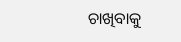ଚାଖିବାକୁ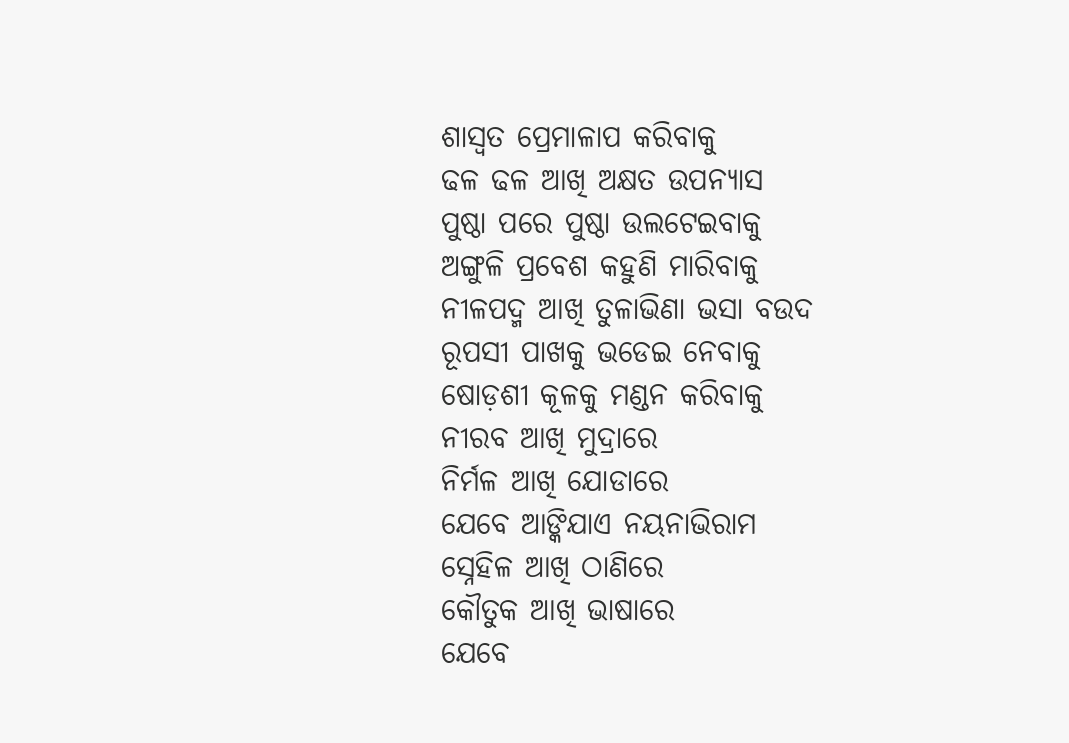ଶାସ୍ୱତ ପ୍ରେମାଳାପ କରିବାକୁ
ଢଳ ଢଳ ଆଖି ଅକ୍ଷତ ଉପନ୍ୟାସ
ପୁଷ୍ଠା ପରେ ପୁଷ୍ଠା ଉଲଟେଇବାକୁ
ଅଙ୍ଗୁଳି ପ୍ରବେଶ କହୁଣି ମାରିବାକୁ
ନୀଳପଦ୍ମ ଆଖି ତୁଳାଭିଣା ଭସା ବଉଦ
ରୂପସୀ ପାଖକୁ ଭଡେଇ ନେବାକୁ
ଷୋଡ଼ଶୀ କୂଳକୁ ମଣ୍ଡନ କରିବାକୁ
ନୀରବ ଆଖି ମୁଦ୍ରାରେ
ନିର୍ମଳ ଆଖି ଯୋଡାରେ
ଯେବେ ଆଙ୍କିଯାଏ ନୟନାଭିରାମ
ସ୍ନେହିଳ ଆଖି ଠାଣିରେ
କୌତୁକ ଆଖି ଭାଷାରେ
ଯେବେ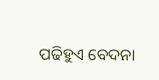ପଢିହୁଏ ବେଦନା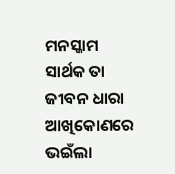ମନସ୍କାମ
ସାର୍ଥକ ତା ଜୀବନ ଧାରା
ଆଖିକୋଣରେ ଭଇଁଲା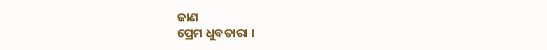ଜାଣ
ପ୍ରେମ ଧୁବତାରା ।